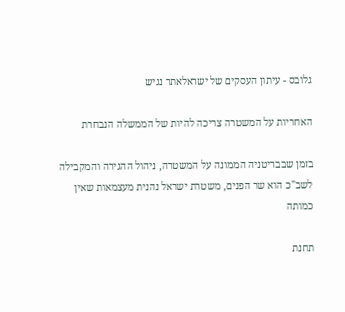גלובס - עיתון העסקים של ישראלאתר נגיש

האחריות על המשטרה צריכה להיות של הממשלה הנבחרת

בזמן שבבריטניה הממונה על המשטרה, ניהול ההגירה והמקבילה לשב"כ הוא שר הפנים, משטרת ישראל נהנית מעצמאות שאין כמותה

תחנת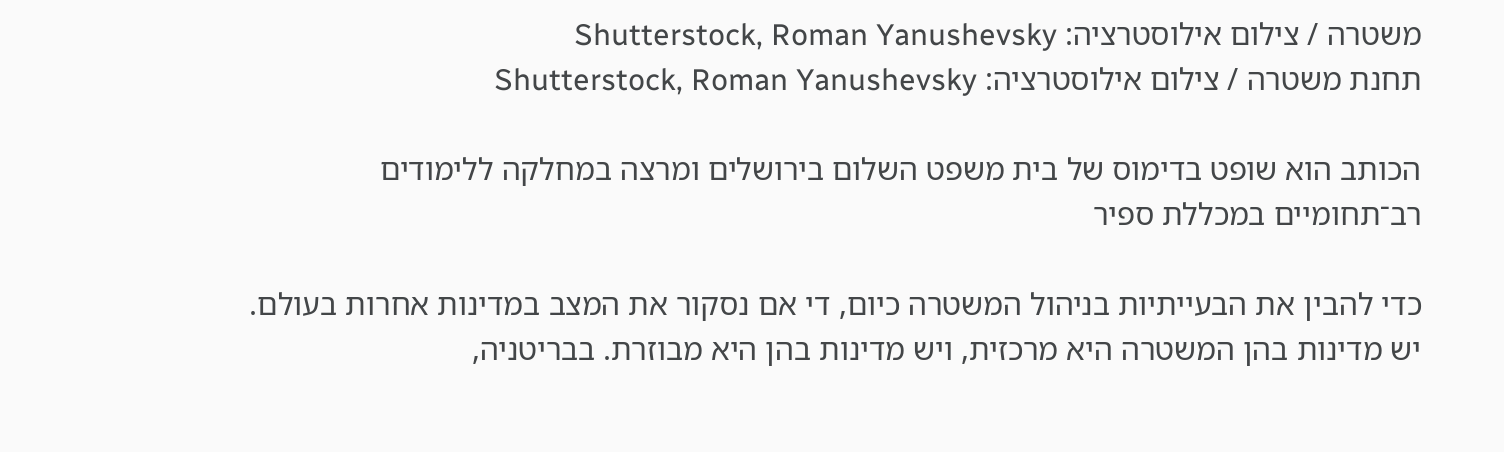משטרה / צילום אילוסטרציה: Shutterstock, Roman Yanushevsky
תחנת משטרה / צילום אילוסטרציה: Shutterstock, Roman Yanushevsky

הכותב הוא שופט בדימוס של בית משפט השלום בירושלים ומרצה במחלקה ללימודים רב־תחומיים במכללת ספיר

כדי להבין את הבעייתיות בניהול המשטרה כיום, די אם נסקור את המצב במדינות אחרות בעולם. יש מדינות בהן המשטרה היא מרכזית, ויש מדינות בהן היא מבוזרת. בבריטניה,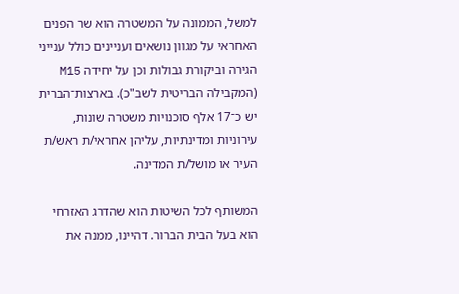למשל, הממונה על המשטרה הוא שר הפנים האחראי על מגוון נושאים ועניינים כולל ענייני הגירה וביקורת גבולות וכן על יחידה M15 (המקבילה הבריטית לשב"כ). בארצות־הברית יש כ־17 אלף סוכנויות משטרה שונות, עירוניות ומדינתיות, עליהן אחראי/ת ראש/ת העיר או מושל/ת המדינה.

המשותף לכל השיטות הוא שהדרג האזרחי הוא בעל הבית הברור. דהיינו, ממנה את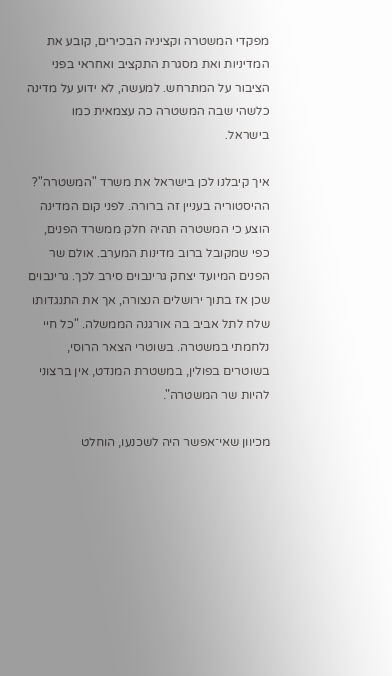מפקדי המשטרה וקציניה הבכירים, קובע את המדיניות ואת מסגרת התקציב ואחראי בפני הציבור על המתרחש. למעשה, לא ידוע על מדינה כלשהי שבה המשטרה כה עצמאית כמו בישראל.

איך קיבלנו לכן בישראל את משרד "המשטרה"? ההיסטוריה בעניין זה ברורה. לפני קום המדינה הוצע כי המשטרה תהיה חלק ממשרד הפנים, כפי שמקובל ברוב מדינות המערב. אולם שר הפנים המיועד יצחק גרינבוים סירב לכך. גרינבוים שכן אז בתוך ירושלים הנצורה, אך את התנגדותו שלח לתל אביב בה אורגנה הממשלה. "כל חיי נלחמתי במשטרה. בשוטרי הצאר הרוסי, בשוטרים בפולין, במשטרת המנדט, אין ברצוני להיות שר המשטרה".

מכיוון שאי־אפשר היה לשכנעו, הוחלט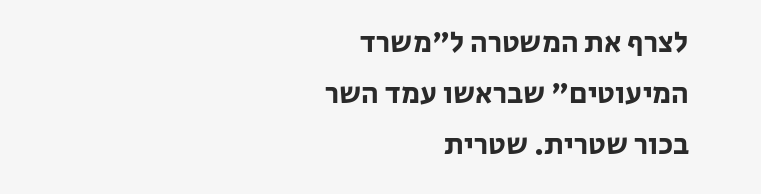לצרף את המשטרה ל"משרד המיעוטים" שבראשו עמד השר בכור שטרית. שטרית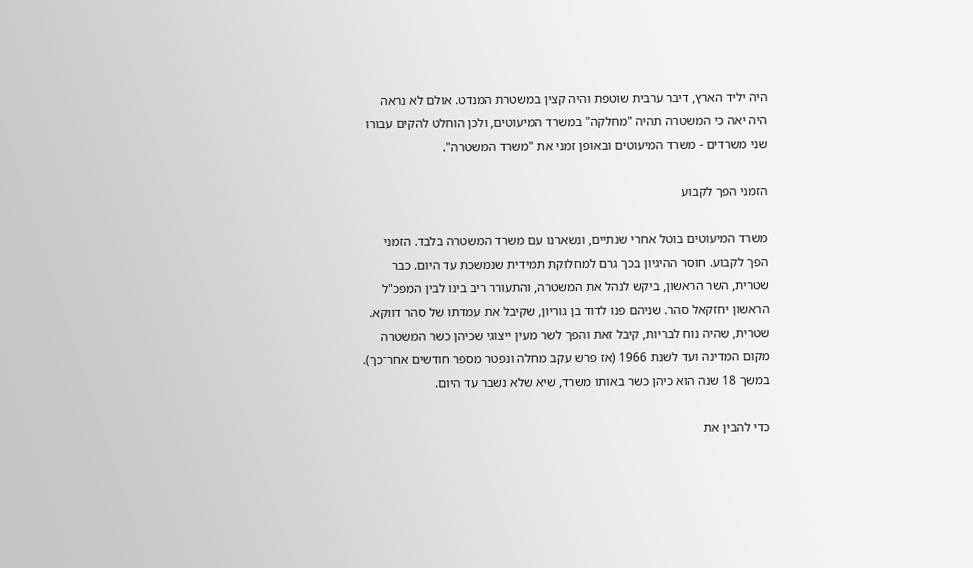היה יליד הארץ, דיבר ערבית שוטפת והיה קצין במשטרת המנדט. אולם לא נראה היה יאה כי המשטרה תהיה "מחלקה" במשרד המיעוטים, ולכן הוחלט להקים עבורו שני משרדים - משרד המיעוטים ובאופן זמני את "משרד המשטרה".

הזמני הפך לקבוע

משרד המיעוטים בוטל אחרי שנתיים, ונשארנו עם משרד המשטרה בלבד. הזמני הפך לקבוע. חוסר ההיגיון בכך גרם למחלוקת תמידית שנמשכת עד היום. כבר שטרית, השר הראשון, ביקש לנהל את המשטרה, והתעורר ריב בינו לבין המפכ"ל הראשון יחזקאל סהר. שניהם פנו לדוד בן גוריון, שקיבל את עמדתו של סהר דווקא. שטרית, שהיה נוח לבריות, קיבל זאת והפך לשר מעין ייצוגי שכיהן כשר המשטרה מקום המדינה ועד לשנת 1966 (אז פרש עקב מחלה ונפטר מספר חודשים אחר־כך). במשך 18 שנה הוא כיהן כשר באותו משרד, שיא שלא נשבר עד היום.

כדי להבין את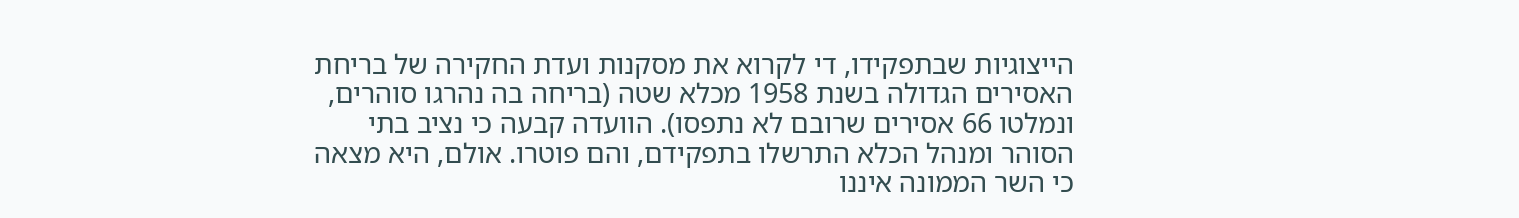הייצוגיות שבתפקידו, די לקרוא את מסקנות ועדת החקירה של בריחת האסירים הגדולה בשנת 1958 מכלא שטה (בריחה בה נהרגו סוהרים, ונמלטו 66 אסירים שרובם לא נתפסו). הוועדה קבעה כי נציב בתי הסוהר ומנהל הכלא התרשלו בתפקידם, והם פוטרו. אולם, היא מצאה כי השר הממונה איננו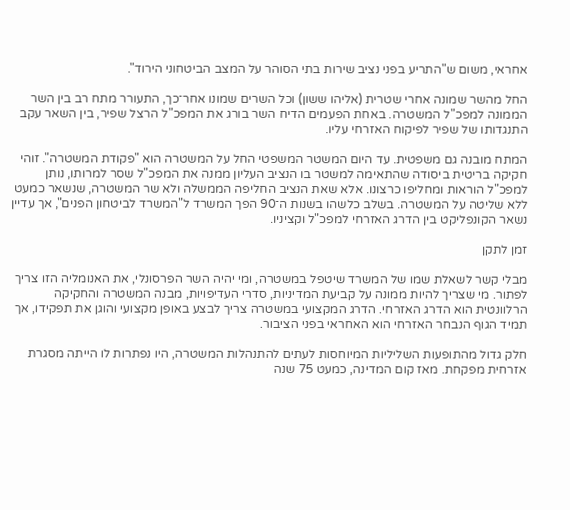אחראי, משום ש"התריע בפני נציב שירות בתי הסוהר על המצב הביטחוני הירוד".

החל מהשר שמונה אחרי שטרית (אליהו ששון) וכל השרים שמונו אחר־כך, התעורר מתח רב בין השר הממונה למפכ"ל המשטרה. באחת הפעמים הדיח השר בורג את המפכ"ל הרצל שפיר, בין השאר עקב התנגדותו של שפיר לפיקוח האזרחי עליו.

המתח מובנה גם משפטית. עד היום המשטר המשפטי החל על המשטרה הוא "פקודת המשטרה". זוהי חקיקה בריטית ביסודה שהתאימה למשטר בו הנציב העליון ממנה את המפכ"ל שסר למרותו, נותן למפכ"ל הוראות ומחליפו כרצונו. אלא שאת הנציב החליפה הממשלה ולא שר המשטרה, שנשאר כמעט ללא שליטה על המשטרה. בשלב כלשהו בשנות ה־90 הפך המשרד ל"המשרד לביטחון הפנים", אך עדיין נשאר הקונפליקט בין הדרג האזרחי למפכ"ל וקציניו.

זמן לתקן

מבלי קשר לשאלת שמו של המשרד שיטפל במשטרה, ומי יהיה השר הפרסונלי, את האנומליה הזו צריך לפתור. מי שצריך להיות ממונה על קביעת המדיניות, סדרי העדיפויות, מבנה המשטרה והחקיקה הרלוונטית הוא הדרג האזרחי. הדרג המקצועי במשטרה צריך לבצע באופן מקצועי והוגן את תפקידו, אך תמיד הגוף הנבחר האזרחי הוא האחראי בפני הציבור.

חלק גדול מהתופעות השליליות המיוחסות לעתים להתנהלות המשטרה, היו נפתרות לו הייתה מסגרת אזרחית מפקחת. מאז קום המדינה, כמעט 75 שנה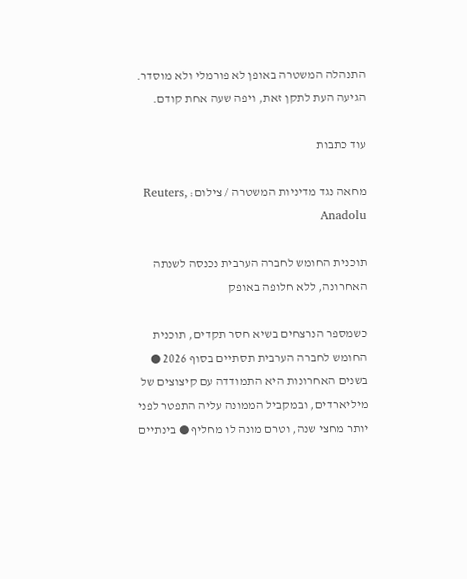התנהלה המשטרה באופן לא פורמלי ולא מוסדר. הגיעה העת לתקן זאת, ויפה שעה אחת קודם.

עוד כתבות

מחאה נגד מדיניות המשטרה / צילום: Reuters, Anadolu

תוכנית החומש לחברה הערבית נכנסה לשנתה האחרונה, ללא חלופה באופק

כשמספר הנרצחים בשיא חסר תקדים, תוכנית החומש לחברה הערבית תסתיים בסוף 2026 ● בשנים האחרונות היא התמודדה עם קיצוצים של מיליארדים, ובמקביל הממונה עליה התפטר לפני יותר מחצי שנה, וטרם מונה לו מחליף ● בינתיים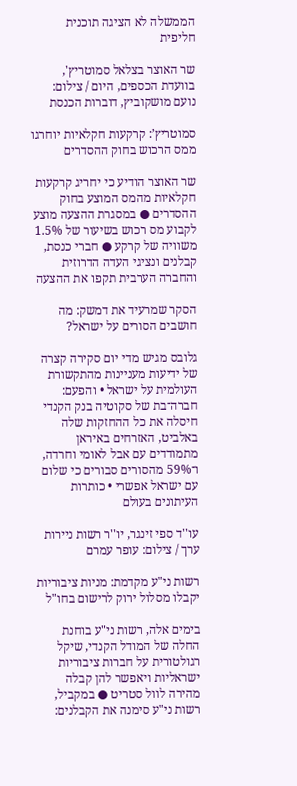הממשלה לא הציגה תוכנית חליפית

שר האוצר בצלאל סמוטריץ', בוועדת הכספים, היום / צילום: נועם מושקוביץ, דוברות הכנסת

סמוטריץ’: קרקעות חקלאיות יוחרגו ממס הרכוש בחוק ההסדרים

שר האוצר הודיע כי יחריג קרקעות חקלאיות מהמס המוצע בחוק ההסדרים ● במסגרת ההצעה מוצע לקבוע מס רכוש בשיעור של 1.5% משוויה של קרקע ● חברי כנסת, קבלנים ונציגי העדה הדרוזית והחברה הערבית תקפו את ההצעה

הסקר שמרעיד את דמשק: מה חושבים הסורים על ישראל?

גלובס מגיש מדי יום סקירה קצרה של ידיעות מעניינות מהתקשורת העולמית על ישראל • והפעם: חברה־בת של סקוטיה בנק הקנדי חיסלה את כל ההחזקות שלה באלביט, האזרחים באיראן מתמודדים עם אבל לאומי וחרדה, ו־59% מהסורים סבורים כי שלום עם ישראל אפשרי • כותרות העיתונים בעולם

עו''ד ספי זינגר, יו''ר רשות ניירות ערך / צילום: עופר עמרם

רשות ני"ע מקדמת: מניות ציבוריות יקבלו מסלול ירוק לרישום בחו"ל

בימים אלה, רשות ני"ע בוחנת החלה של המודל הקנדי, שיקל רגולטורית על חברות ציבוריות ישראליות ויאפשר להן קבלה מהירה לוול סטריט ● במקביל, רשות ני"ע סימנה את הקבלנים: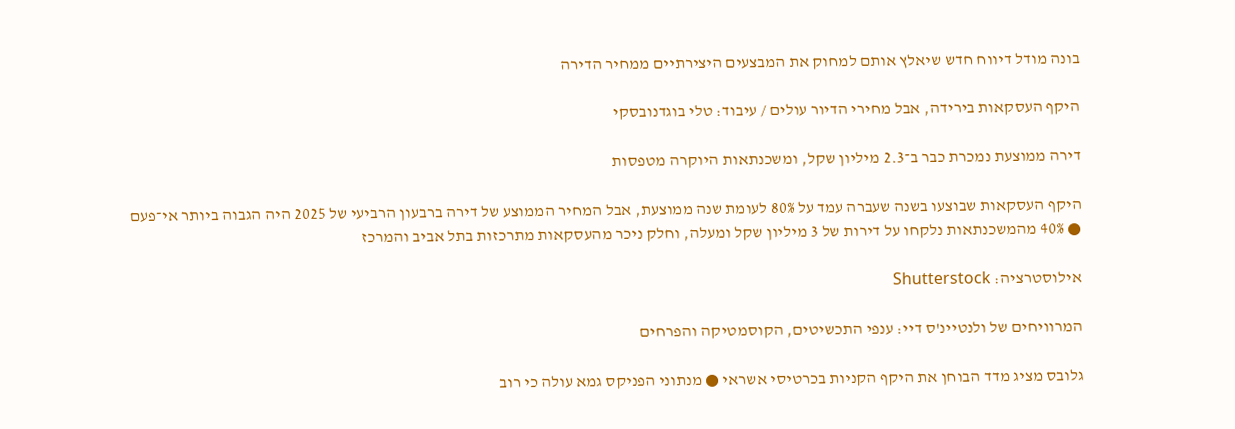בונה מודל דיווח חדש שיאלץ אותם למחוק את המבצעים היצירתיים ממחיר הדירה

היקף העסקאות בירידה, אבל מחירי הדיור עולים / עיבוד: טלי בוגדנובסקי

דירה ממוצעת נמכרת כבר ב־2.3 מיליון שקל, ומשכנתאות היוקרה מטפסות

היקף העסקאות שבוצעו בשנה שעברה עמד על 80% לעומת שנה ממוצעת, אבל המחיר הממוצע של דירה ברבעון הרביעי של 2025 היה הגבוה ביותר אי־פעם ● 40% מהמשכנתאות נלקחו על דירות של 3 מיליון שקל ומעלה, וחלק ניכר מהעסקאות מתרכזות בתל אביב והמרכז

אילוסטרציה: Shutterstock

המרוויחים של ולנטיינ'ס דיי: ענפי התכשיטים, הקוסמטיקה והפרחים

גלובס מציג מדד הבוחן את היקף הקניות בכרטיסי אשראי ● מנתוני הפניקס גמא עולה כי רוב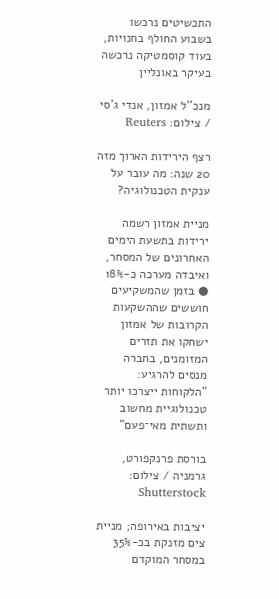התכשיטים נרכשו בשבוע החולף בחנויות, בעוד קוסמטיקה נרכשה בעיקר באונליין

מנכ''ל אמזון, אנדי ג'סי / צילום: Reuters

רצף הירידות הארוך מזה 20 שנה: מה עובר על ענקית הטכנולוגיה?

מניית אמזון רשמה ירידות בתשעת הימים האחרונים של המסחר, ואיבדה מערכה כ-18% ● בזמן שהמשקיעים חוששים שההשקעות הקרובות של אמזון ישחקו את תזרים המזומנים, בחברה מנסים להרגיע: "הלקוחות ייצרכו יותר טכנולוגיית מחשוב ותשתית מאי־פעם"

בורסת פרנקפורט, גרמניה / צילום: Shutterstock

יציבות באירופה; מניית צים מזנקת בכ-35% במסחר המוקדם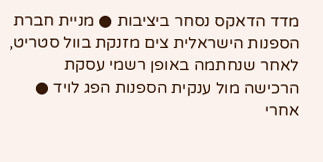מדד הדאקס נסחר ביציבות ● מניית חברת הספנות הישראלית צים מזנקת בוול סטריט, לאחר שנחתמה באופן רשמי עסקת הרכישה מול ענקית הספנות הפג לויד ● אחרי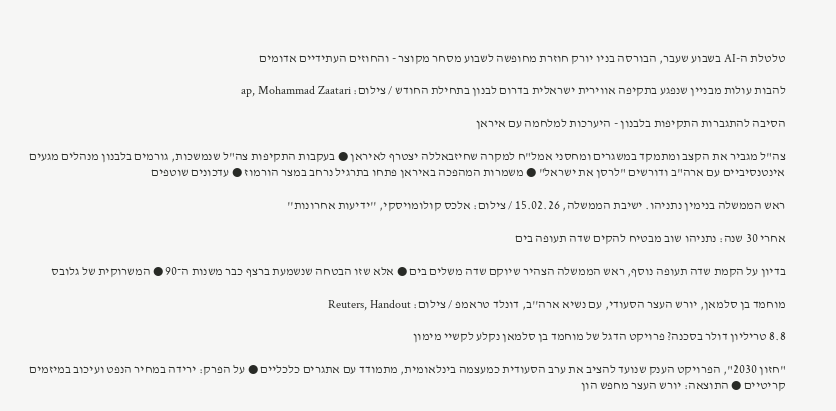טלטלת ה-AI בשבוע שעבר, הבורסה בניו יורק חוזרת מחופשה לשבוע מסחר מקוצר - והחוזים העתידיים אדומים

להבות עולות מבניין שנפגע בתקיפה אווירית ישראלית בדרום לבנון בתחילת החודש / צילום: ap, Mohammad Zaatari

הסיבה להתגברות התקיפות בלבנון - היערכות למלחמה עם איראן

צה"ל מגביר את הקצב ומתמקד במשגרים ומחסני אמל"ח למקרה שחיזבאללה יצטרף לאיראן ● בעקבות התקיפות צה"ל שנמשכות, גורמים בלבנון מנהלים מגעים אינטנסיביים עם ארה"ב ודורשים "לרסן את ישראל" ● משמרות המהפכה באיראן פתחו בתרגיל נרחב במצר הורמוז ● עדכונים שוטפים

ראש הממשלה בנימין נתניהו. ישיבת הממשלה, 15.02.26 / צילום: אלכס קולומויסקי, ''ידיעות אחרונות''

אחרי 30 שנה: נתניהו שוב מבטיח להקים שדה תעופה בים

בדיון על הקמת שדה תעופה נוסף, ראש הממשלה הצהיר שיוקם שדה משלים בים ● אלא שזו הבטחה שנשמעת ברצף כבר משנות ה־90 ● המשרוקית של גלובס

מוחמד בן סלמאן, יורש העצר הסעודי, עם נשיא ארה''ב, דונלד טראמפ / צילום: Reuters, Handout

8.8 טריליון דולר בסכנה? פרויקט הדגל של מוחמד בן סלמאן נקלע לקשיי מימון

"חזון 2030", הפרויקט הענק שנועד להציב את ערב הסעודית כמעצמה בינלאומית, מתמודד עם אתגרים כלכליים ● על הפרק: ירידה במחיר הנפט ועיכוב במיזמים קריטיים ● התוצאה: יורש העצר מחפש הון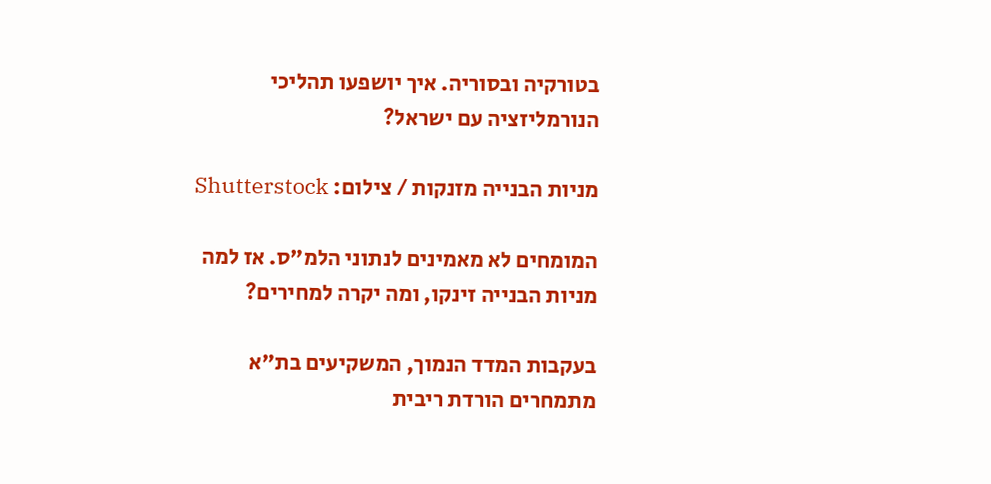בטורקיה ובסוריה. איך יושפעו תהליכי הנורמליזציה עם ישראל?

מניות הבנייה מזנקות / צילום: Shutterstock

המומחים לא מאמינים לנתוני הלמ"ס. אז למה מניות הבנייה זינקו, ומה יקרה למחירים?

בעקבות המדד הנמוך, המשקיעים בת"א מתמחרים הורדת ריבית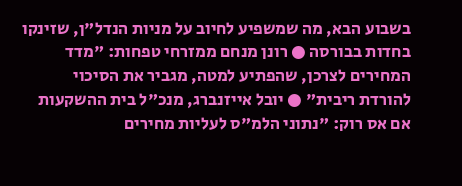בשבוע הבא, מה שמשפיע לחיוב על מניות הנדל"ן, שזינקו בחדות בבורסה ● רונן מנחם ממזרחי טפחות: "מדד המחירים לצרכן, שהפתיע למטה, מגביר את הסיכוי להורדת ריבית" ● יובל אייזנברג, מנכ"ל בית ההשקעות אם אס רוק: "נתוני הלמ"ס לעליות מחירים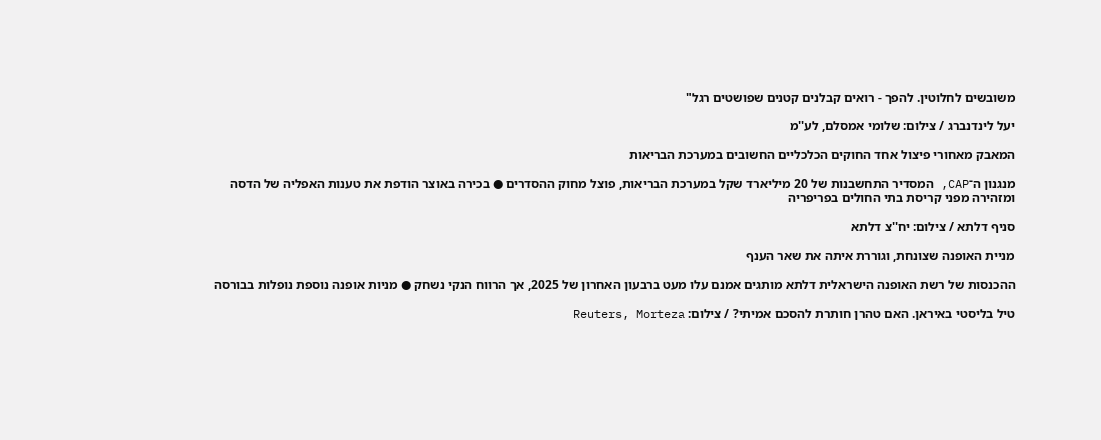משובשים לחלוטין. להפך - רואים קבלנים קטנים שפושטים רגל"

יעל לינדנברג / צילום: שלומי אמסלם, לע''מ

המאבק מאחורי פיצול אחד החוקים הכלכליים החשובים במערכת הבריאות

מנגנון ה־CAP, המסדיר התחשבנות של 20 מיליארד שקל במערכת הבריאות, פוצל מחוק ההסדרים ● בכירה באוצר הודפת את טענות האפליה של הדסה ומזהירה מפני קריסת בתי החולים בפריפריה

סניף דלתא / צילום: יח''צ דלתא

מניית האופנה שצונחת, וגוררת איתה את שאר הענף

ההכנסות של רשת האופנה הישראלית דלתא מותגים אמנם עלו מעט ברבעון האחרון של 2025, אך הרווח הנקי נשחק ● מניות אופנה נוספת נופלות בבורסה

טיל בליסטי באיראן. האם טהרן חותרת להסכם אמיתי? / צילום: Reuters, Morteza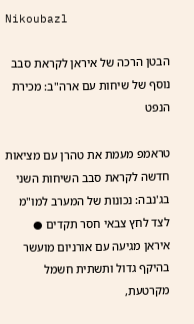Nikoubazl

הבטן הרכה של איראן לקראת סבב נוסף של שיחות עם ארה"ב: מכירת הנפט

טראמפ מעמת את טהרן עם מציאות חדשה לקראת סבב השיחות השני בג'נבה: נכונות של המערב למו"מ לצד לחץ צבאי חסר תקדים ● איראן מגיעה עם אורניום מועשר בהיקף גדול ותשתית חשמל מקרטעת,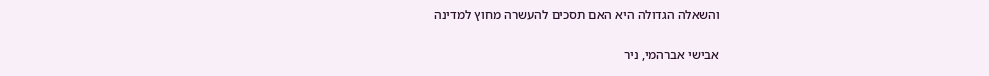והשאלה הגדולה היא האם תסכים להעשרה מחוץ למדינה

אבישי אברהמי, ניר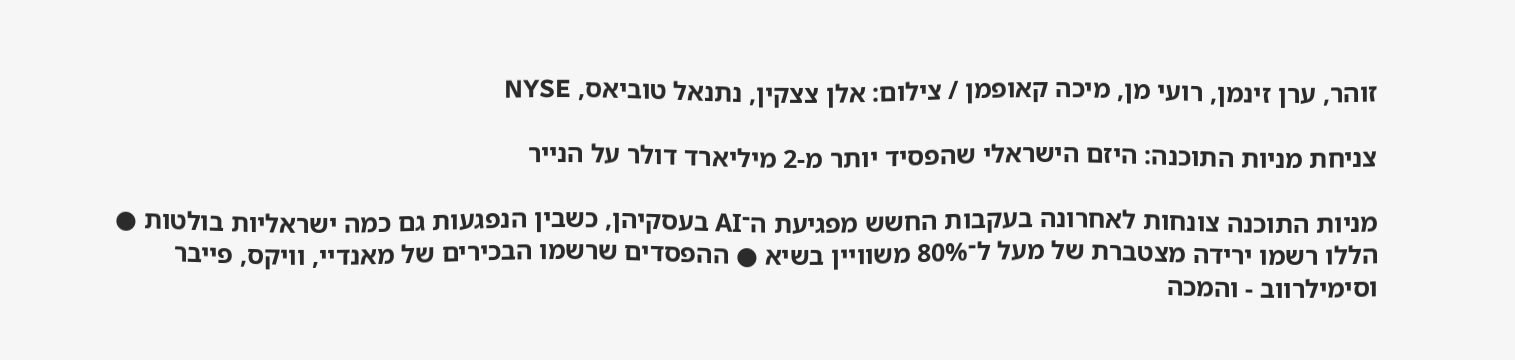זוהר, ערן זינמן, רועי מן, מיכה קאופמן / צילום: אלן צצקין, נתנאל טוביאס, NYSE

צניחת מניות התוכנה: היזם הישראלי שהפסיד יותר מ-2 מיליארד דולר על הנייר

מניות התוכנה צונחות לאחרונה בעקבות החשש מפגיעת ה־AI בעסקיהן, כשבין הנפגעות גם כמה ישראליות בולטות ● הללו רשמו ירידה מצטברת של מעל ל־80% משוויין בשיא ● ההפסדים שרשמו הבכירים של מאנדיי, וויקס, פייבר וסימילרווב - והמכה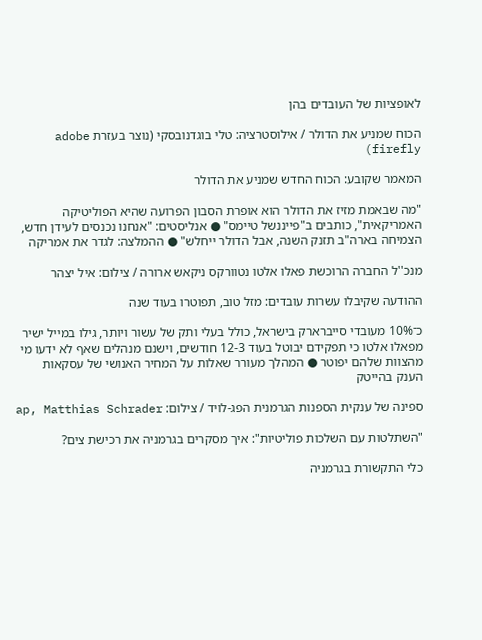לאופציות של העובדים בהן

הכוח שמניע את הדולר / אילוסטרציה: טלי בוגדנובסקי (נוצר בעזרת adobe firefly)

המאמר שקובע: הכוח החדש שמניע את הדולר

"מה שבאמת מזיז את הדולר הוא אופרת הסבון הפרועה שהיא הפוליטיקה האמריקאית", כותבים ב"פייננשל טיימס" ● אנליסטים: "אנחנו נכנסים לעידן חדש, הצמיחה בארה"ב תזנק השנה, אבל הדולר ייחלש" ● ההמלצה: לגדר את אמריקה

מנכ''ל החברה הרוכשת פאלו אלטו נטוורקס ניקאש ארורה / צילום: איל יצהר

ההודעה שקיבלו עשרות עובדים: מזל טוב, תפוטרו בעוד שנה

כ־10% מעובדי סייברארק בישראל, כולל בעלי ותק של עשור ויותר, גילו במייל ישיר מפאלו אלטו כי תפקידם יבוטל בעוד 12-3 חודשים, וישנם מנהלים שאף לא ידעו מי מהצוות שלהם יפוטר ● המהלך מעורר שאלות על המחיר האנושי של עסקאות הענק בהייטק

ספינה של ענקית הספנות הגרמנית הפג-לויד / צילום: ap, Matthias Schrader

"השתלטות עם השלכות פוליטיות": איך מסקרים בגרמניה את רכישת צים?

כלי התקשורת בגרמניה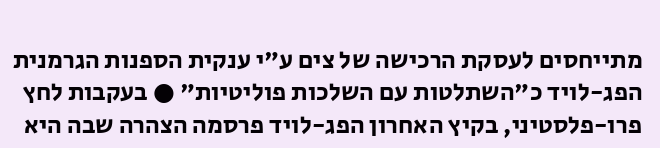מתייחסים לעסקת הרכישה של צים ע"י ענקית הספנות הגרמנית הפג-לויד כ"השתלטות עם השלכות פוליטיות" ● בעקבות לחץ פרו-פלסטיני, בקיץ האחרון הפג-לויד פרסמה הצהרה שבה היא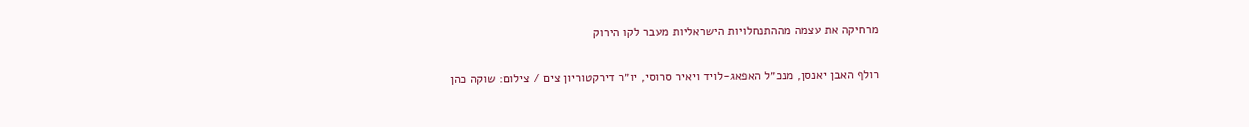מרחיקה את עצמה מההתנחלויות הישראליות מעבר לקו הירוק

רולף האבן יאנסן, מנכ״ל האפאג-לויד ויאיר סרוסי, יו״ר דירקטוריון צים / צילום: שוקה כהן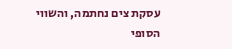עסקת צים נחתמה, והשווי הסופי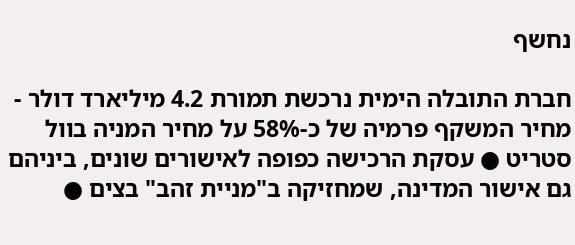נחשף

חברת התובלה הימית נרכשת תמורת 4.2 מיליארד דולר - מחיר המשקף פרמיה של כ-58% על מחיר המניה בוול סטריט ● עסקת הרכישה כפופה לאישורים שונים, ביניהם גם אישור המדינה, שמחזיקה ב"מניית זהב" בצים ●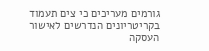גורמים מעריכים כי צים תעמוד בקריטריונים הנדרשים לאישור העסקה